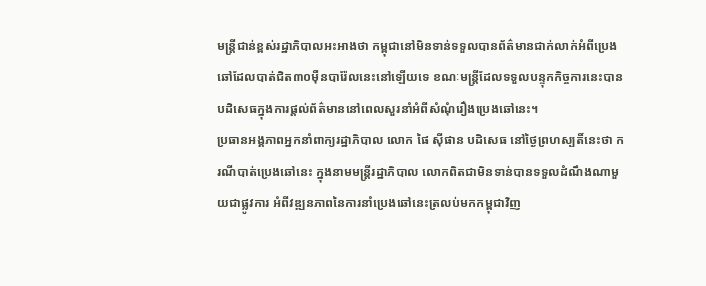មន្រ្តីជាន់ខ្ពស់រដ្ឋាភិបាលអះអាងថា កម្ពុជានៅមិនទាន់ទទួលបានព័ត៌មានជាក់លាក់អំពីប្រេងឆៅដែលបាត់ជិត៣០ម៉ឺនបារ៉ែលនេះនៅឡើយទេ ខណៈមន្រ្តីដែលទទួលបន្ទុកកិច្ចការនេះបានបដិសេធក្នុងការផ្តល់ព័ត៌មាននៅពេលសួរនាំអំពីសំណុំរឿងប្រេងឆៅនេះ។
ប្រធានអង្គភាពអ្នកនាំពាក្យរដ្ឋាភិបាល លោក ផៃ ស៊ីផាន បដិសេធ នៅថ្ងៃព្រហស្បតិ៍នេះថា ករណីបាត់ប្រេងឆៅនេះ ក្នុងនាមមន្រ្តីរដ្ឋាភិបាល លោកពិតជាមិនទាន់បានទទួលដំណឹងណាមួយជាផ្លូវការ អំពីវឌ្ឍនភាពនៃការនាំប្រេងឆៅនេះត្រលប់មកកម្ពុជាវិញ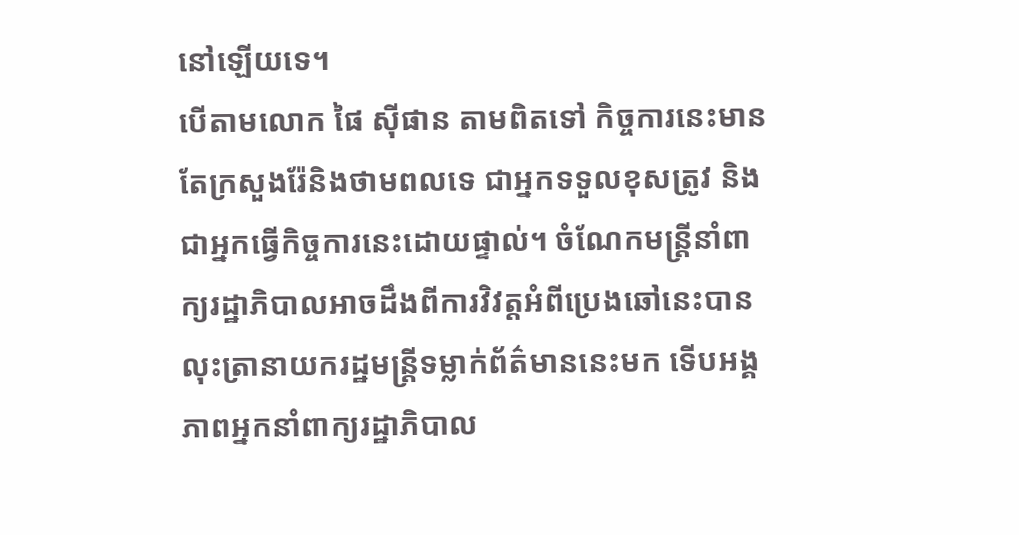នៅឡើយទេ។
បើតាមលោក ផៃ ស៊ីផាន តាមពិតទៅ កិច្ចការនេះមានតែក្រសួងរ៉ែនិងថាមពលទេ ជាអ្នកទទួលខុសត្រូវ និងជាអ្នកធ្វើកិច្ចការនេះដោយផ្ទាល់។ ចំណែកមន្រ្តីនាំពាក្យរដ្ឋាភិបាលអាចដឹងពីការវិវត្តអំពីប្រេងឆៅនេះបាន លុះត្រានាយករដ្ឋមន្រ្តីទម្លាក់ព័ត៌មាននេះមក ទើបអង្គភាពអ្នកនាំពាក្យរដ្ឋាភិបាល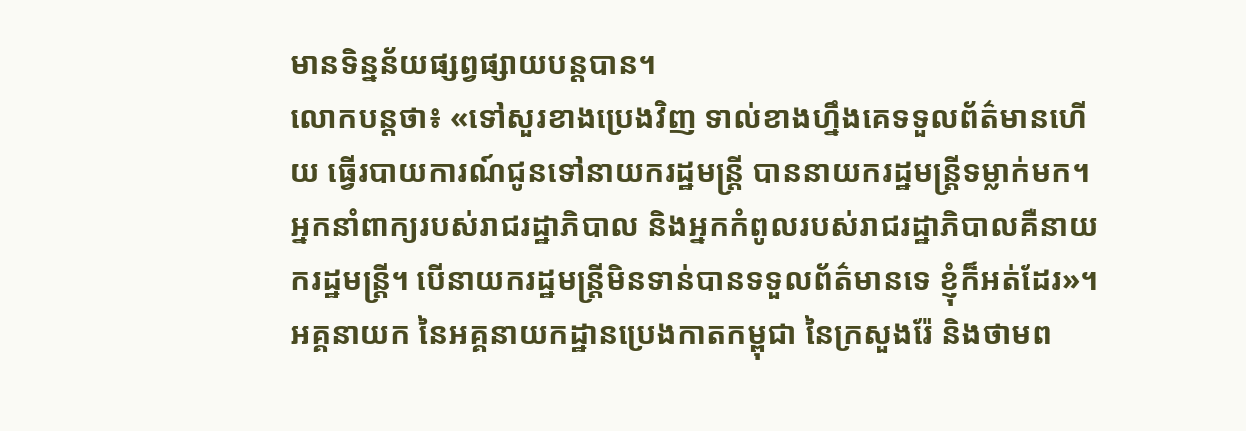មានទិន្នន័យផ្សព្វផ្សាយបន្តបាន។
លោកបន្តថា៖ «ទៅសួរខាងប្រេងវិញ ទាល់ខាងហ្នឹងគេទទួលព័ត៌មានហើយ ធ្វើរបាយការណ៍ជូនទៅនាយករដ្ឋមន្រ្តី បាននាយករដ្ឋមន្រ្តីទម្លាក់មក។ អ្នកនាំពាក្យរបស់រាជរដ្ឋាភិបាល និងអ្នកកំពូលរបស់រាជរដ្ឋាភិបាលគឺនាយករដ្ឋមន្រ្តី។ បើនាយករដ្ឋមន្រ្តីមិនទាន់បានទទួលព័ត៌មានទេ ខ្ញុំក៏អត់ដែរ»។
អគ្គនាយក នៃអគ្គនាយកដ្ឋានប្រេងកាតកម្ពុជា នៃក្រសួងរ៉ែ និងថាមព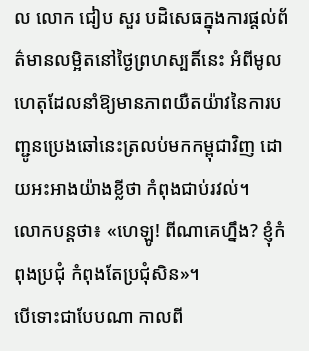ល លោក ជៀប សួរ បដិសេធក្នុងការផ្តល់ព័ត៌មានលម្អិតនៅថ្ងៃព្រហស្បតិ៍នេះ អំពីមូលហេតុដែលនាំឱ្យមានភាពយឺតយ៉ាវនៃការបញ្ជូនប្រេងឆៅនេះត្រលប់មកកម្ពុជាវិញ ដោយអះអាងយ៉ាងខ្លីថា កំពុងជាប់រវល់។
លោកបន្តថា៖ «ហេឡូ! ពីណាគេហ្នឹង? ខ្ញុំកំពុងប្រជុំ កំពុងតែប្រជុំសិន»។
បើទោះជាបែបណា កាលពី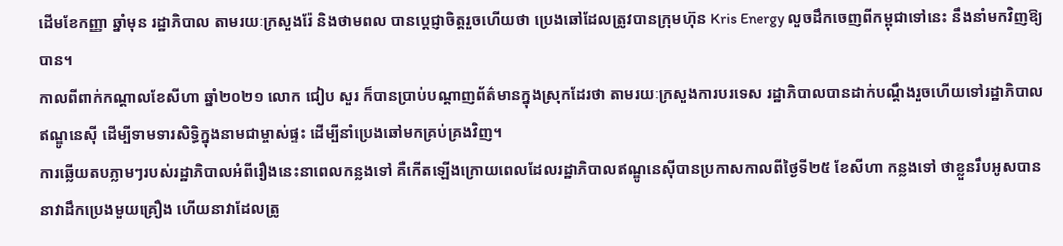ដើមខែកញ្ញា ឆ្នាំមុន រដ្ឋាភិបាល តាមរយៈក្រសួងរ៉ែ និងថាមពល បានប្តេជ្ញាចិត្តរួចហើយថា ប្រេងឆៅដែលត្រូវបានក្រុមហ៊ុន Kris Energy លួចដឹកចេញពីកម្ពុជាទៅនេះ នឹងនាំមកវិញឱ្យបាន។
កាលពីពាក់កណ្ដាលខែសីហា ឆ្នាំ២០២១ លោក ជៀប សួរ ក៏បានប្រាប់បណ្ដាញព័ត៌មានក្នុងស្រុកដែរថា តាមរយៈក្រសួងការបរទេស រដ្ឋាភិបាលបានដាក់បណ្ដឹងរួចហើយទៅរដ្ឋាភិបាលឥណ្ឌូនេស៊ី ដើម្បីទាមទារសិទ្ធិក្នុងនាមជាម្ចាស់ផ្ទះ ដើម្បីនាំប្រេងឆៅមកគ្រប់គ្រងវិញ។
ការឆ្លើយតបភ្លាមៗរបស់រដ្ឋាភិបាលអំពីរឿងនេះនាពេលកន្លងទៅ គឺកើតឡើងក្រោយពេលដែលរដ្ឋាភិបាលឥណ្ឌូនេស៊ីបានប្រកាសកាលពីថ្ងៃទី២៥ ខែសីហា កន្លងទៅ ថាខ្លួនរឹបអូសបាននាវាដឹកប្រេងមួយគ្រឿង ហើយនាវាដែលត្រូ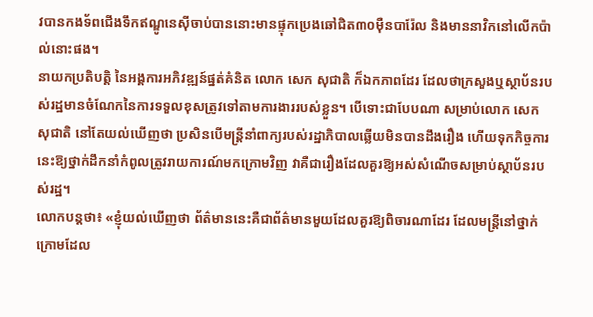វបានកងទ័ពជើងទឹកឥណ្ឌូនេស៊ីចាប់បាននោះមានផ្ទុកប្រេងឆៅជិត៣០ម៉ឺនបារ៉ែល និងមាននាវិកនៅលើកប៉ាល់នោះផង។
នាយកប្រតិបត្តិ នៃអង្គការអភិវឌ្ឍន៍ផ្នត់គំនិត លោក សេក សុជាតិ ក៏ឯកភាពដែរ ដែលថាក្រសួងឬស្ថាប័នរបស់រដ្ឋមានចំណែកនៃការទទួលខុសត្រូវទៅតាមការងាររបស់ខ្លួន។ បើទោះជាបែបណា សម្រាប់លោក សេក សុជាតិ នៅតែយល់ឃើញថា ប្រសិនបើមន្រ្តីនាំពាក្យរបស់រដ្ឋាភិបាលឆ្លើយមិនបានដឹងរឿង ហើយទុកកិច្ចការនេះឱ្យថ្នាក់ដឹកនាំកំពូលត្រូវរាយការណ៍មកក្រោមវិញ វាគឺជារឿងដែលគួរឱ្យអស់សំណើចសម្រាប់ស្ថាប័នរបស់រដ្ឋ។
លោកបន្តថា៖ «ខ្ញុំយល់ឃើញថា ព័ត៌មាននេះគឺជាព័ត៌មានមួយដែលគួរឱ្យពិចារណាដែរ ដែលមន្រ្តីនៅថ្នាក់ក្រោមដែល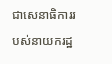ជាសេនាធិការរបស់នាយករដ្ឋ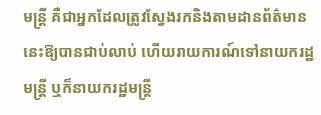មន្រ្តី គឺជាអ្នកដែលត្រូវស្វែងរកនិងតាមដានព័ត៌មាននេះឱ្យបានជាប់លាប់ ហើយរាយការណ៍ទៅនាយករដ្ឋមន្រ្តី ឬក៏នាយករដ្ឋមន្រ្តី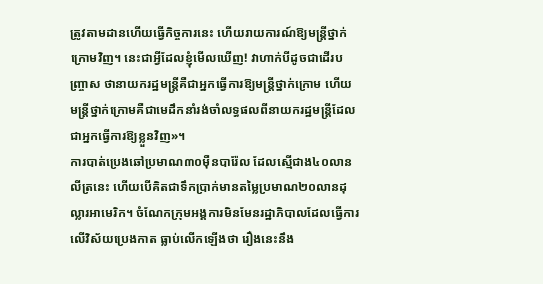ត្រូវតាមដានហើយធ្វើកិច្ចការនេះ ហើយរាយការណ៍ឱ្យមន្រ្តីថ្នាក់ក្រោមវិញ។ នេះជាអ្វីដែលខ្ញុំមើលឃើញ! វាហាក់បីដូចជាដើរបញ្ច្រាស ថានាយករដ្ឋមន្រ្តីគឺជាអ្នកធ្វើការឱ្យមន្រ្តីថ្នាក់ក្រោម ហើយមន្រ្តីថ្នាក់ក្រោមគឺជាមេដឹកនាំរង់ចាំលទ្ធផលពីនាយករដ្ឋមន្រ្តីដែលជាអ្នកធ្វើការឱ្យខ្លួនវិញ»។
ការបាត់ប្រេងឆៅប្រមាណ៣០ម៉ឺនបារ៉ែល ដែលស្មើជាង៤០លានលីត្រនេះ ហើយបើគិតជាទឹកប្រាក់មានតម្លៃប្រមាណ២០លានដុល្លារអាមេរិក។ ចំណែកក្រុមអង្គការមិនមែនរដ្ឋាភិបាលដែលធ្វើការលើវិស័យប្រេងកាត ធ្លាប់លើកឡើងថា រឿងនេះនឹង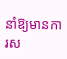នាំឱ្យមានការស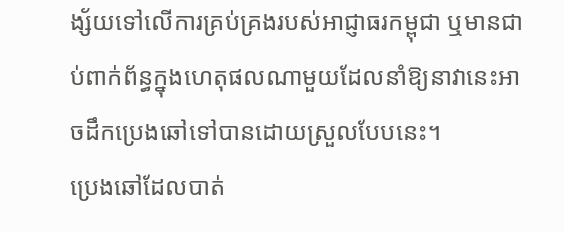ង្ស័យទៅលើការគ្រប់គ្រងរបស់អាជ្ញាធរកម្ពុជា ឬមានជាប់ពាក់ព័ន្ធក្នុងហេតុផលណាមួយដែលនាំឱ្យនាវានេះអាចដឹកប្រេងឆៅទៅបានដោយស្រួលបែបនេះ។
ប្រេងឆៅដែលបាត់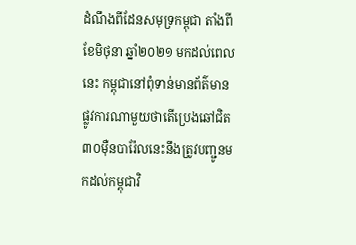ដំណឹងពីដែនសមុទ្រកម្ពុជា តាំងពីខែមិថុនា ឆ្នាំ២០២១ មកដល់ពេលនេះ កម្ពុជានៅពុំទាន់មានព័ត៌មានផ្លូវការណាមួយថាតើប្រេងឆៅជិត៣០ម៉ឺនបារ៉ែលនេះនឹងត្រូវបញ្ជូនមកដល់កម្ពុជាវិ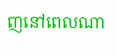ញនៅពេលណា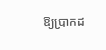ឱ្យប្រាកដ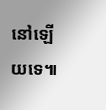នៅឡើយទេ៕